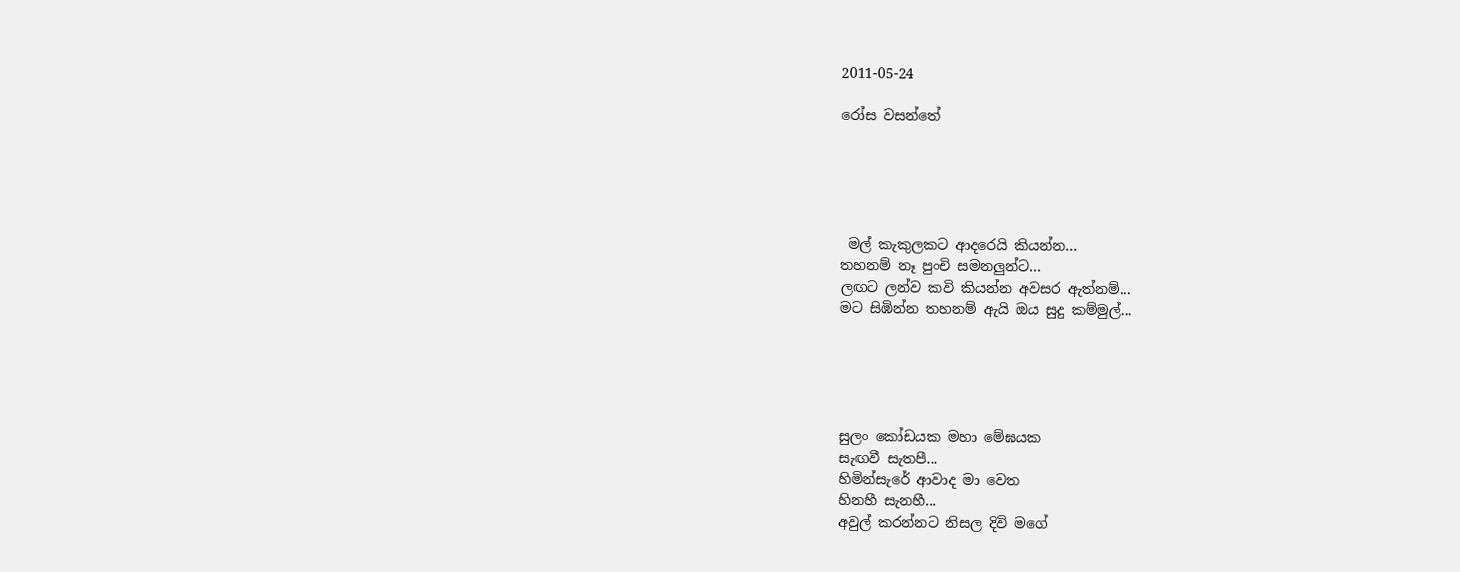2011-05-24

රෝස වසන්තේ





 මල් කැකුලකට ආදරෙයි කියන්න...
තහනම් නෑ පුංචි සමනලුන්ට...
ලඟට ලන්ව කවි කියන්න අවසර ඇත්නම්...
මට සිඹින්න තහනම් ඇයි ඔය සුදු කම්මුල්...





සුලං කෝඩයක මහා මේඝයක
සැඟවී සැතපී...
හිමින්සැරේ ආවාද මා වෙත
හිනහී සැනහී...
අවුල් කරන්නට නිසල දිවි මගේ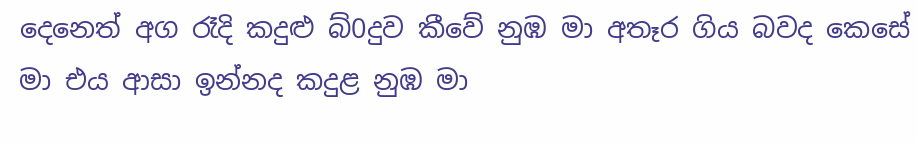දෙනෙත් අග රෑදි කදුළු බ්0දුව කීවේ නුඹ මා අතෑර ගිය බවද කෙසේ මා එය ආසා ඉන්නද කදුළ නුඹ මා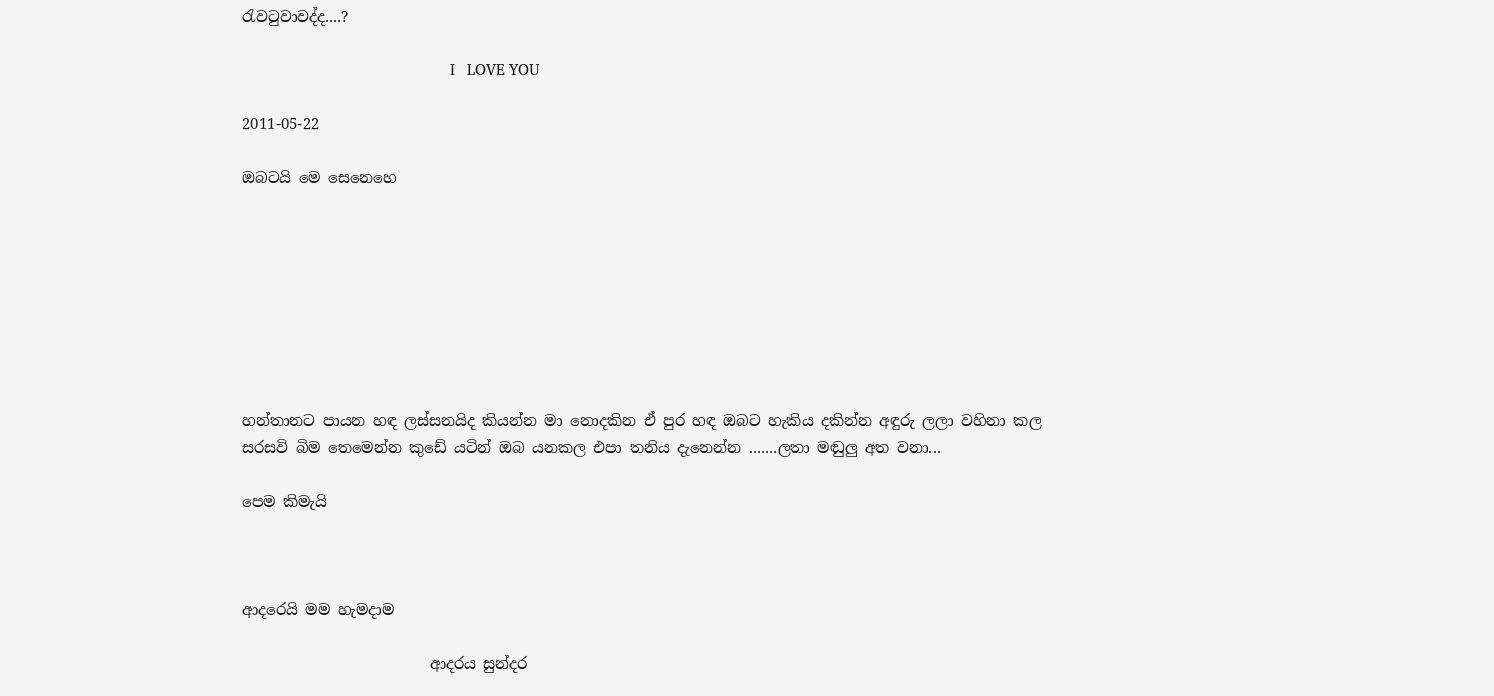රැවටුවාවද්ද....?

                                                    I   LOVE YOU

2011-05-22

ඔබටයි මෙ සෙනෙහෙ








හන්තානට පායන හඳ ලස්සනයිද කියන්න මා නොදකින ඒ පුර හඳ ඔබට හැකිය දකින්න අඳුරු ලලා වහිනා කල සරසවි බිම තෙමෙන්න කුඩේ යටින් ඔබ යනකල එපා තනිය දැනෙන්න .......ලතා මඬුලු අත වනා...

පෙම කිමැයි



ආදරෙයි මම හැමදාම

                         ආදරය සුන්දර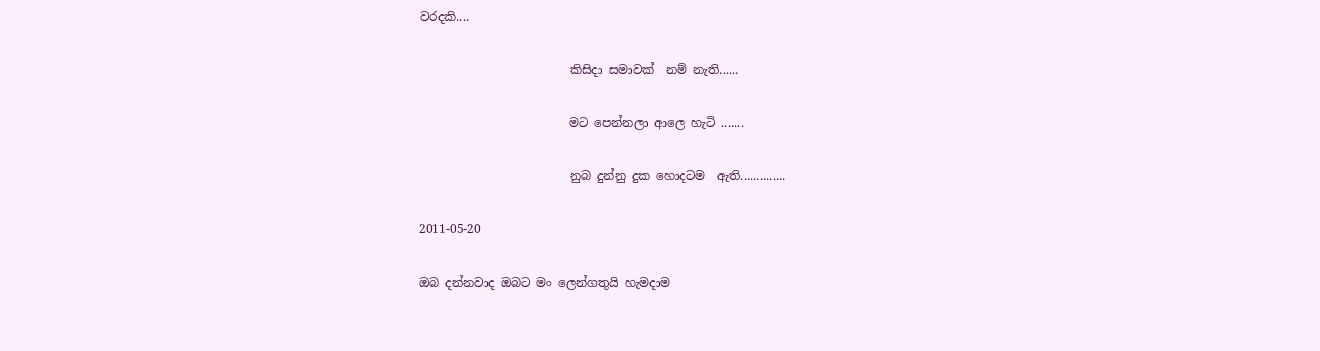වරදකි....

                         කිසිදා සමාවක්  නම් නැති......

                         මට පෙන්නලා ආලෙ හැටි .......

                         නුබ දුන්නු දුක හොදටම  ඇති..............

2011-05-20

ඔබ දන්නවාද ඔබට මං ලෙන්ගතුයි හැමදාම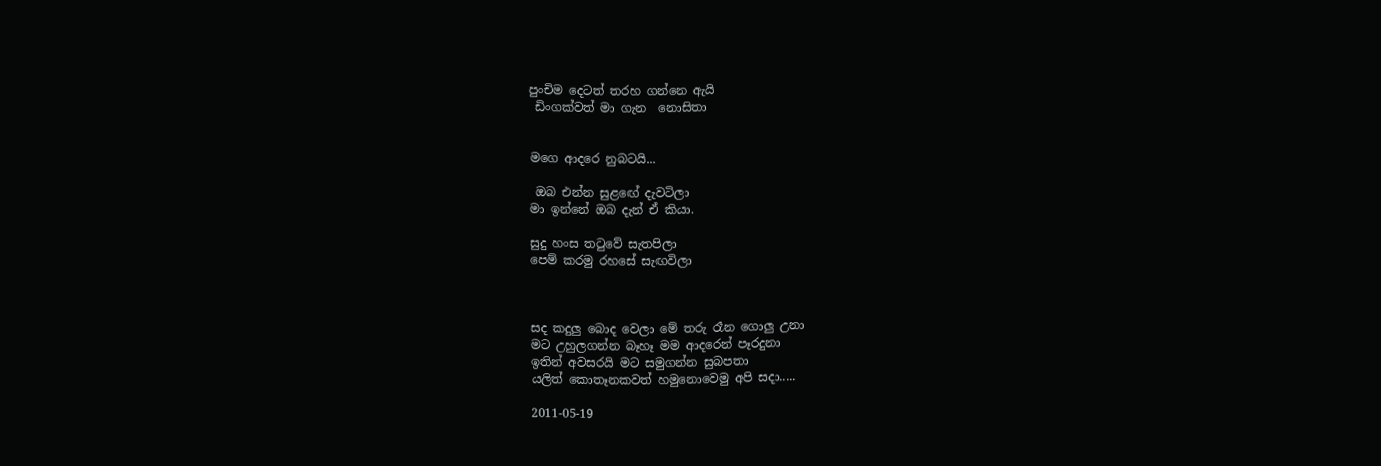පුංචිම දෙටත් තරහ ගන්නෙ ඇයි
 ඩිංගක්වත් මා ගැන  නොසිතා


මගෙ ආදරෙ නුබටයි...

 ඔබ එන්න සුළඟේ දැවටිලා
මා ඉන්නේ ඔබ දැන් ඒ කියා.

සුදු හංස තටුවේ සැතපිලා
පෙම් කරමු රහසේ සැඟවිලා



සද කදුලු බොද වෙලා මේ තරු රෑන ගොලු උනා
මට උහුලගන්න බෑහෑ මම ආදරෙන් පෑරදුනා
ඉතින් අවසරයි මට සමුගන්න සුබපතා
යලිත් කොතෑනකවත් හමුනොවෙමු අපි සදා.....

2011-05-19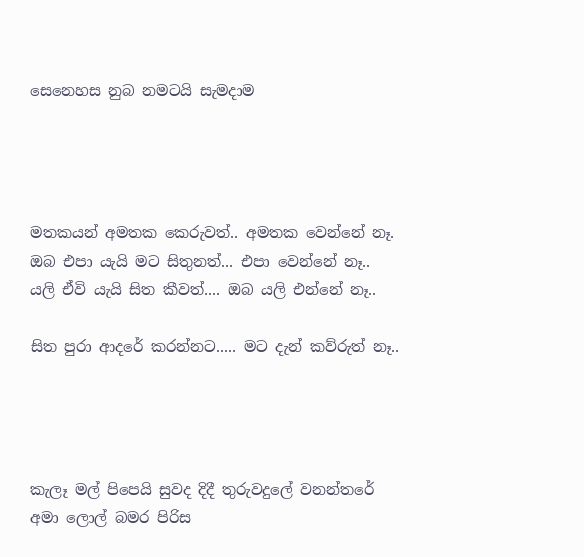සෙනෙහස නුබ නමටයි සැමදාම




මතකයන් අමතක කෙරුවත්.. අමතක වෙන්නේ නෑ.
ඔබ එපා යැයි මට සිතුනත්... එපා වෙන්නේ නෑ..
යලි ඒවි යැයි සිත කීවත්.... ඔබ යලි එන්නේ නෑ..

සිත පුරා ආදරේ කරන්නට..... මට දැන් කව්රුත් නෑ..




කැලෑ මල් පිපෙයි සුවද දිදී තුරුවදුලේ වනන්තරේ
අමා ලොල් බමර පිරිස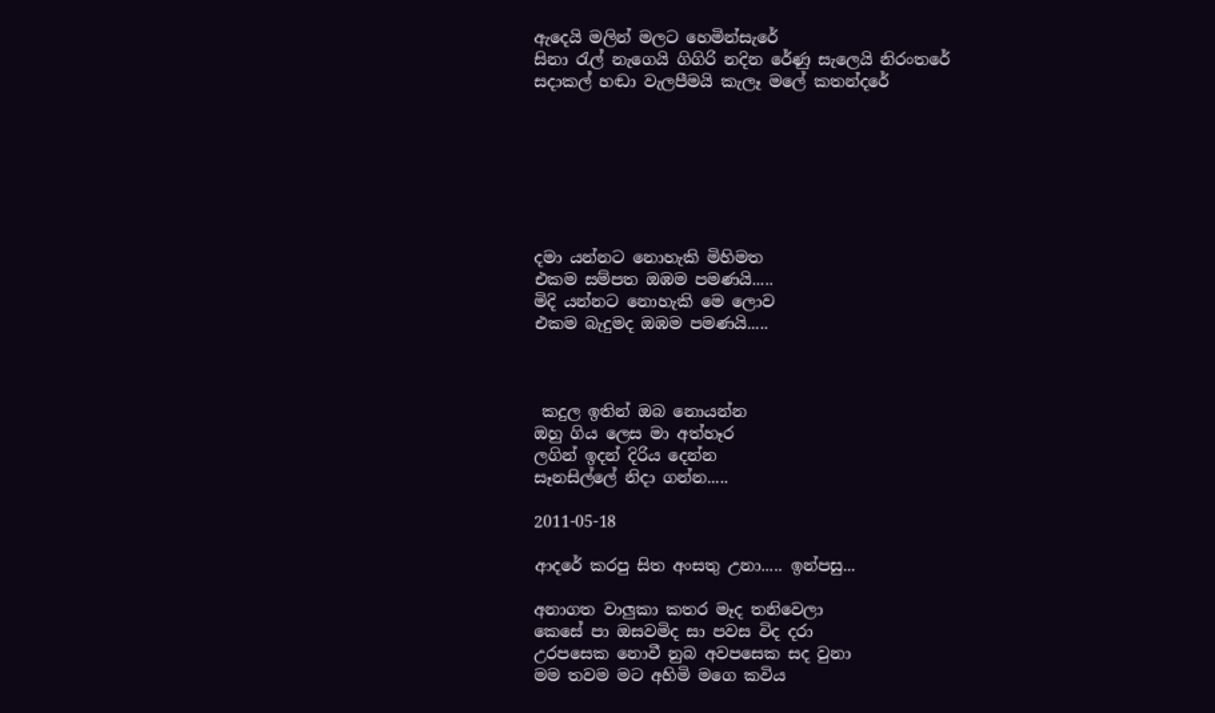ඇදෙයි මලින් මලට හෙමින්සැ‍රේ
සිනා රැල් නැගෙයි ගිගිරි නදින රේණු සැලෙයි නිරංතරේ
සදාකල් හඬා වැලපීමයි කැලෑ මලේ කතන්දරේ







දමා යන්නට නොහැකි මිහිමත
එකම සම්පත ඔඹම පමණයි.....
මිදි යන්නට නොහැකි මෙ ලොව
එකම බැදුමද ඔඹම පමණයි.....



 කදුල ඉතින් ඔබ නොයන්න
ඔහු ගිය ලෙස මා අත්හෑර
ලගින් ඉදන් දිරිය දෙන්න
සෑනසිල්ලේ නිදා ගන්න.....

2011-05-18

ආදරේ කරපු සිත අංසතු උනා..... ඉන්පසු...

අනාගත වාලුකා කතර මෑද තනිවෙලා
කෙසේ පා ඔසවමිද සා පවස විද දරා
උරපසෙක නොවී නුබ අවපසෙක සද වුනා
මම තවම මට අහිමි මගෙ කවිය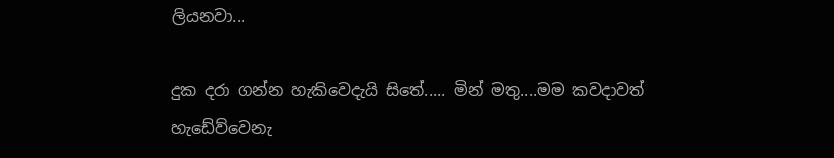ලියනවා...

දුක දරා ගන්න හැකිවෙදැයි සිතේ..... මින් මතු....මම කවදාවත් හැඩේව්වෙනැ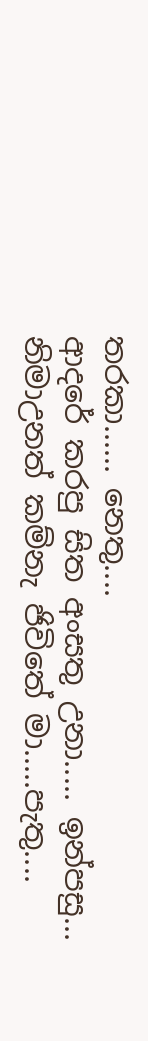තරකා...... නෙතු....
ආදරේ කරපු සිත අංසතු උනා..... ඉන්පසු...
නිමාඋනත් කම්නැ ජිවිතේ මා.....පැතු....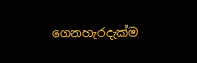ගෙනහැරදැක්ම